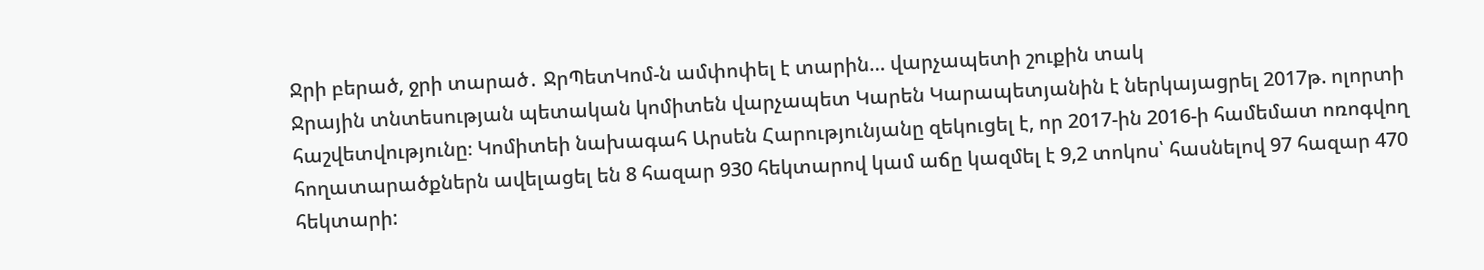Ջրի բերած, ջրի տարած․ ՋրՊետԿոմ-ն ամփոփել է տարին… վարչապետի շուքին տակ
Ջրային տնտեսության պետական կոմիտեն վարչապետ Կարեն Կարապետյանին է ներկայացրել 2017թ. ոլորտի հաշվետվությունը։ Կոմիտեի նախագահ Արսեն Հարությունյանը զեկուցել է, որ 2017-ին 2016-ի համեմատ ոռոգվող հողատարածքներն ավելացել են 8 հազար 930 հեկտարով կամ աճը կազմել է 9,2 տոկոս՝ հասնելով 97 հազար 470 հեկտարի: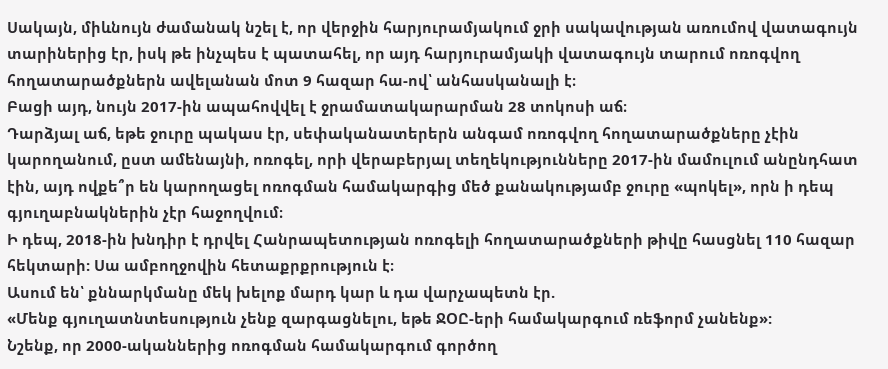Սակայն, միևնույն ժամանակ նշել է, որ վերջին հարյուրամյակում ջրի սակավության առումով վատագույն տարիներից էր, իսկ թե ինչպես է պատահել, որ այդ հարյուրամյակի վատագույն տարում ոռոգվող հողատարածքներն ավելանան մոտ 9 հազար հա-ով՝ անհասկանալի է։
Բացի այդ, նույն 2017-ին ապահովվել է ջրամատակարարման 28 տոկոսի աճ։
Դարձյալ աճ, եթե ջուրը պակաս էր, սեփականատերերն անգամ ոռոգվող հողատարածքները չէին կարողանում, ըստ ամենայնի, ոռոգել, որի վերաբերյալ տեղեկությունները 2017-ին մամուլում անընդհատ էին, այդ ովքե՞ր են կարողացել ոռոգման համակարգից մեծ քանակությամբ ջուրը «պոկել», որն ի դեպ գյուղաբնակներին չէր հաջողվում։
Ի դեպ, 2018-ին խնդիր է դրվել Հանրապետության ոռոգելի հողատարածքների թիվը հասցնել 110 հազար հեկտարի: Սա ամբողջովին հետաքրքրություն է։
Ասում են՝ քննարկմանը մեկ խելոք մարդ կար և դա վարչապետն էր.
«Մենք գյուղատնտեսություն չենք զարգացնելու, եթե ՋՕԸ-երի համակարգում ռեֆորմ չանենք»:
Նշենք, որ 2000-ականներից ոռոգման համակարգում գործող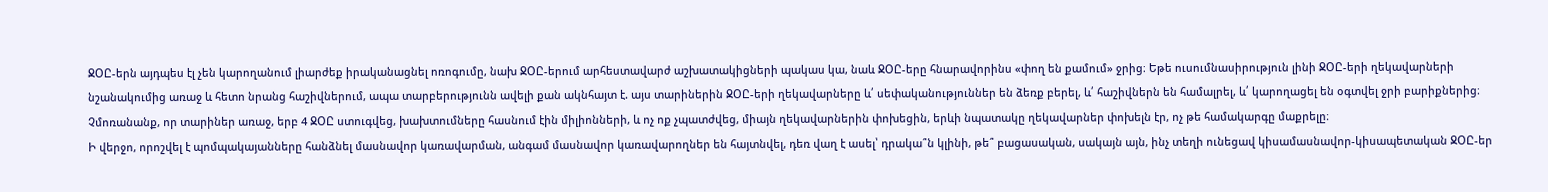ՋՕԸ-երն այդպես էլ չեն կարողանում լիարժեք իրականացնել ոռոգումը, նախ ՋՕԸ-երում արհեստավարժ աշխատակիցների պակաս կա, նաև ՋՕԸ-երը հնարավորինս «փող են քամում» ջրից։ Եթե ուսումնասիրություն լինի ՋՕԸ-երի ղեկավարների նշանակումից առաջ և հետո նրանց հաշիվներում, ապա տարբերությունն ավելի քան ակնհայտ է. այս տարիներին ՋՕԸ-երի ղեկավարները և՛ սեփականություններ են ձեռք բերել, և՛ հաշիվներն են համալրել, և՛ կարողացել են օգտվել ջրի բարիքներից։
Չմոռանանք, որ տարիներ առաջ, երբ 4 ՋՕԸ ստուգվեց, խախտումները հասնում էին միլիոնների, և ոչ ոք չպատժվեց, միայն ղեկավարներին փոխեցին, երևի նպատակը ղեկավարներ փոխելն էր, ոչ թե համակարգը մաքրելը։
Ի վերջո, որոշվել է պոմպակայանները հանձնել մասնավոր կառավարման, անգամ մասնավոր կառավարողներ են հայտնվել, դեռ վաղ է ասել՝ դրակա՞ն կլինի, թե՞ բացասական, սակայն այն, ինչ տեղի ունեցավ կիսամասնավոր-կիսապետական ՋՕԸ-եր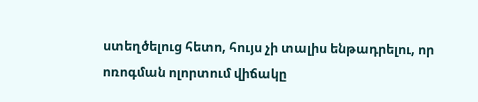ստեղծելուց հետո, հույս չի տալիս ենթադրելու, որ ոռոգման ոլորտում վիճակը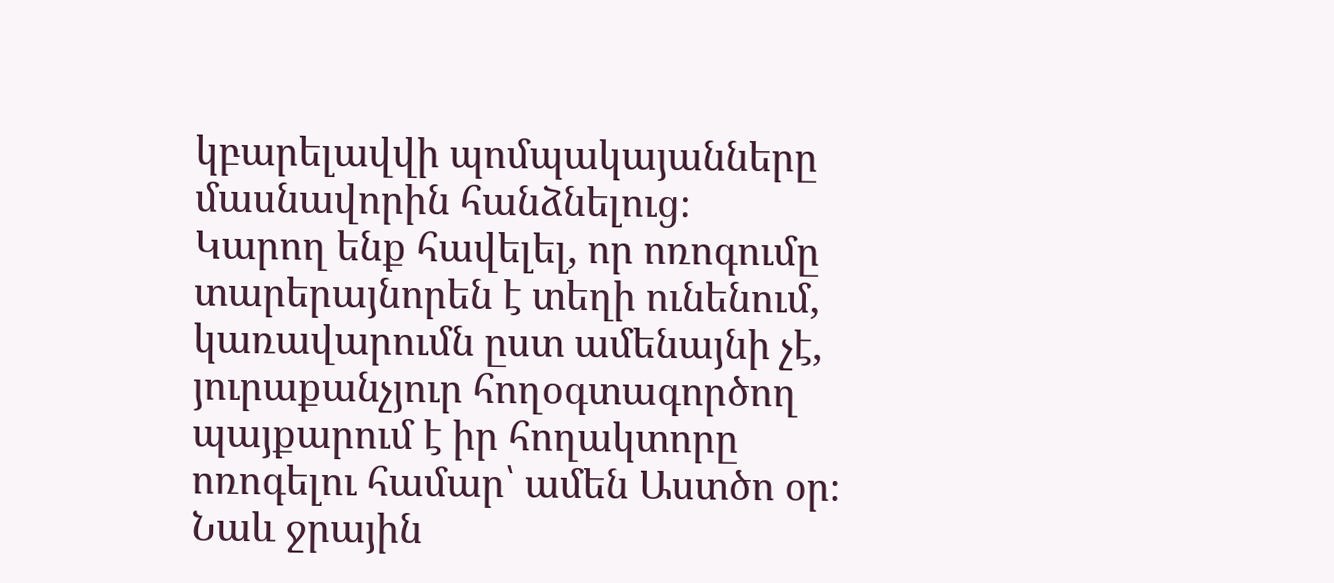կբարելավվի պոմպակայանները մասնավորին հանձնելուց։
Կարող ենք հավելել, որ ոռոգումը տարերայնորեն է տեղի ունենում, կառավարումն ըստ ամենայնի չէ, յուրաքանչյուր հողօգտագործող պայքարում է իր հողակտորը ոռոգելու համար՝ ամեն Աստծո օր։
Նաև ջրային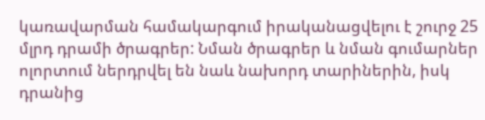կառավարման համակարգում իրականացվելու է շուրջ 25 մլրդ դրամի ծրագրեր: Նման ծրագրեր և նման գումարներ ոլորտում ներդրվել են նաև նախորդ տարիներին, իսկ դրանից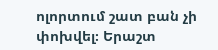ոլորտում շատ բան չի փոխվել։ Երաշտ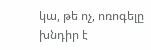կա, թե ոչ, ոռոգելը խնդիր է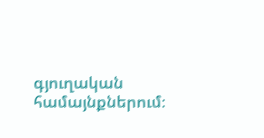գյուղական համայնքներում։